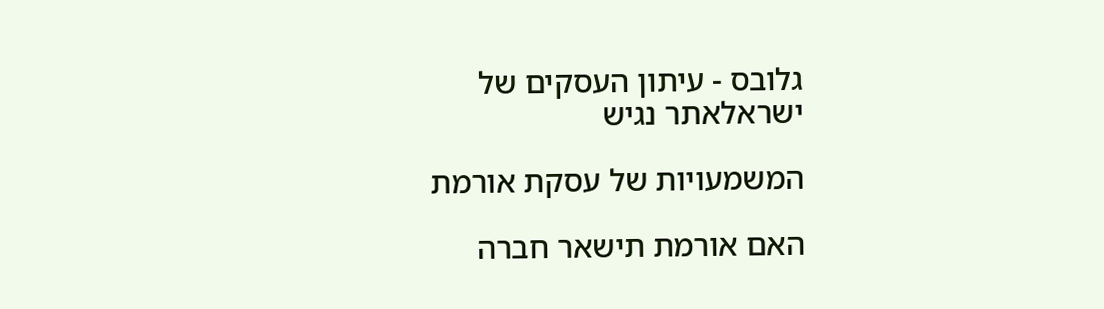גלובס - עיתון העסקים של ישראלאתר נגיש

המשמעויות של עסקת אורמת

האם אורמת תישאר חברה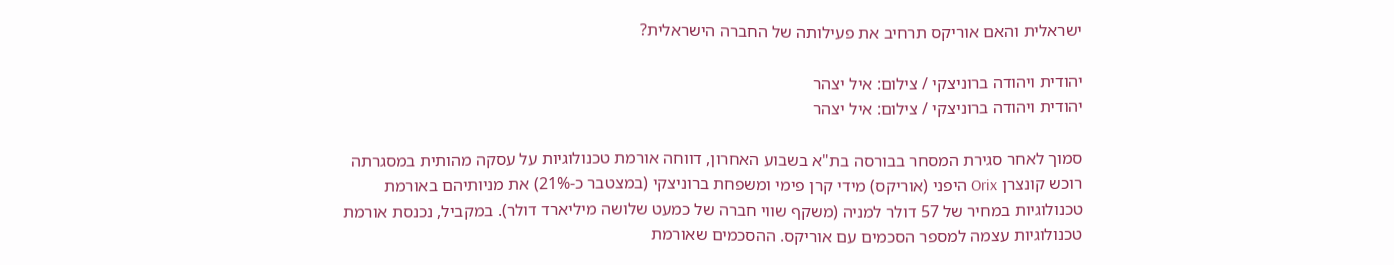ישראלית והאם אוריקס תרחיב את פעילותה של החברה הישראלית?

יהודית ויהודה ברוניצקי / צילום: איל יצהר
יהודית ויהודה ברוניצקי / צילום: איל יצהר

סמוך לאחר סגירת המסחר בבורסה בת"א בשבוע האחרון, דווחה אורמת טכנולוגיות על עסקה מהותית במסגרתה רוכש קונצרן Orix היפני (אוריקס) מידי קרן פימי ומשפחת ברוניצקי (במצטבר כ-21%) את מניותיהם באורמת טכנולוגיות במחיר של 57 דולר למניה (משקף שווי חברה של כמעט שלושה מיליארד דולר). במקביל, נכנסת אורמת טכנולוגיות עצמה למספר הסכמים עם אוריקס. ההסכמים שאורמת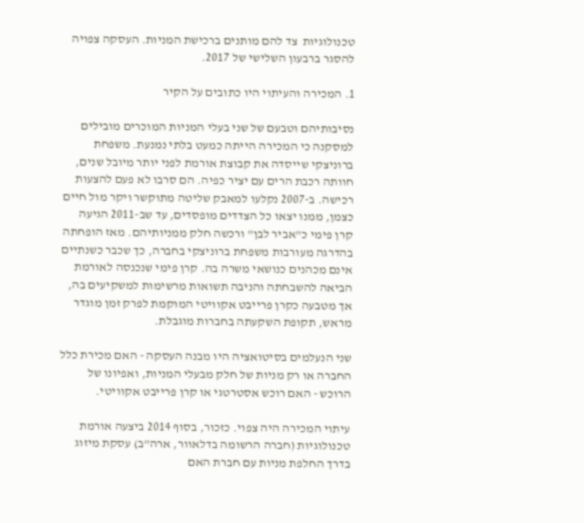טכנולוגיות  צד להם מותנים ברכישת המניות. העסקה צפויה להסגר ברבעון השלישי של 2017.

1. המכירה והעיתוי היו כתובים על הקיר

נסיבותיהם וטבעם של שני בעלי המניות המוכרים מובילים למסקנה כי המכירה הייתה כמעט בלתי נמנעת. משפחת ברוניצקי שייסדה את קבוצת אורמת לפני יותר מיובל שנים, חוותה רכבת הרים עם יציר כפיה. הם סרבו לא פעם להצעות רכישה. ב-2007 נקלעו למאבק שליטה מתוקשר ויקר מול חיים כצמן, ממנו יצאו כל הצדדים מופסדים, עד שב-2011 הגיעה קרן פימי כ"אביר לבן" ורכשה חלק ממניותיהם. מאז הופחתה בהדרגה מעורבות משפחת ברוניצקי בחברה, כך שכבר כשנתיים אינם מכהנים כנושאי משרה בה. קרן פימי שנכנסה לאורמת הביאה להשבחתה והניבה תשואות מרשימות למשקיעים בה, אך מטבעה כקרן פרייבט אקוויטי המוקמת לפרק זמן מוגדר מראש, תקופת השקעתה בחברות מוגבלת.

שני הנעלמים בסיטואציה היו מבנה העסקה - האם מכירת כלל החברה או רק מניות של חלק מבעלי המניות, ואפיונו של הרוכש - האם רוכש אסטרטגי או קרן פרייבט אקוויטי.

עיתוי המכירה היה צפוי. כזכור, בסוף 2014 ביצעה אורמת טכנולוגיות (חברה הרשומה בדלאוור, ארה"ב) עסקת מיזוג בדרך החלפת מניות עם חברת האם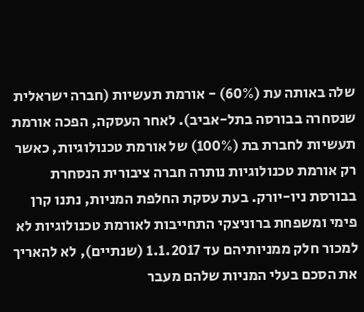שלה באותה עת (60%) - אורמת תעשיות (חברה ישראלית שנסחרה בבורסה בתל-אביב). לאחר העסקה, הפכה אורמת תעשיות לחברת בת (100%) של אורמת טכנולוגיות, כאשר רק אורמת טכנולוגיות נותרה חברה ציבורית הנסחרת בבורסת ניו-יורק. בעת עסקת החלפת המניות, נתנו קרן פימי ומשפחת ברוניצקי התחייבות לאורמת טכנולוגיות לא למכור חלק ממניותיהם עד 1.1.2017 (שנתיים), לא להאריך את הסכם בעלי המניות שלהם מעבר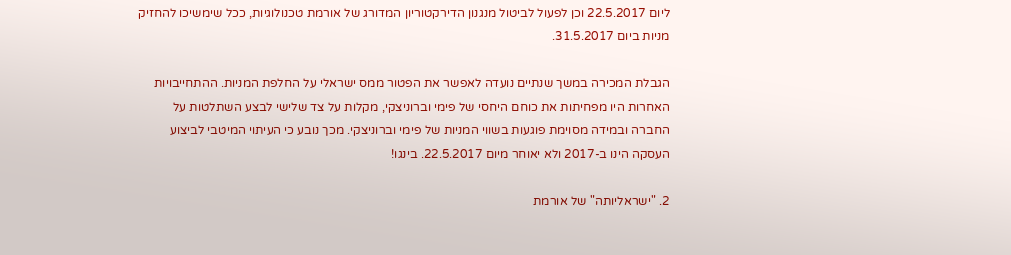ליום 22.5.2017 וכן לפעול לביטול מנגנון הדירקטוריון המדורג של אורמת טכנולוגיות, ככל שימשיכו להחזיק מניות ביום 31.5.2017.

הגבלת המכירה במשך שנתיים נועדה לאפשר את הפטור ממס ישראלי על החלפת המניות. ההתחייבויות האחרות היו מפחיתות את כוחם היחסי של פימי וברוניצקי, מקלות על צד שלישי לבצע השתלטות על החברה ובמידה מסוימת פוגעות בשווי המניות של פימי וברוניצקי. מכך נובע כי העיתוי המיטבי לביצוע העסקה הינו ב-2017 ולא יאוחר מיום 22.5.2017. בינגו!

2. "ישראליותה" של אורמת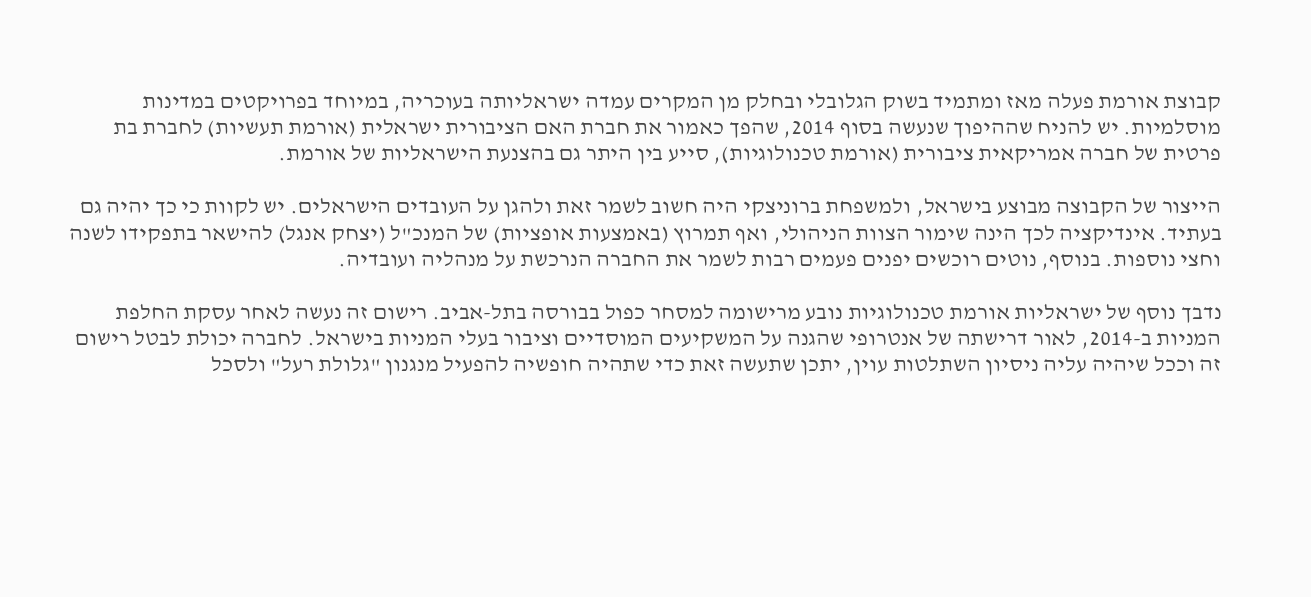קבוצת אורמת פעלה מאז ומתמיד בשוק הגלובלי ובחלק מן המקרים עמדה ישראליותה בעוכריה, במיוחד בפרויקטים במדינות מוסלמיות. יש להניח שההיפוך שנעשה בסוף 2014, שהפך כאמור את חברת האם הציבורית ישראלית (אורמת תעשיות) לחברת בת פרטית של חברה אמריקאית ציבורית (אורמת טכנולוגיות), סייע בין היתר גם בהצנעת הישראליות של אורמת.

הייצור של הקבוצה מבוצע בישראל, ולמשפחת ברוניצקי היה חשוב לשמר זאת ולהגן על העובדים הישראלים. יש לקוות כי כך יהיה גם בעתיד. אינדיקציה לכך הינה שימור הצוות הניהולי, ואף תמרוץ (באמצעות אופציות) של המנכ"ל (יצחק אנגל) להישאר בתפקידו לשנה וחצי נוספות. בנוסף, נוטים רוכשים יפנים פעמים רבות לשמר את החברה הנרכשת על מנהליה ועובדיה.

נדבך נוסף של ישראליות אורמת טכנולוגיות נובע מרישומה למסחר כפול בבורסה בתל-אביב. רישום זה נעשה לאחר עסקת החלפת המניות ב-2014, לאור דרישתה של אנטרופי שהגנה על המשקיעים המוסדיים וציבור בעלי המניות בישראל. לחברה יכולת לבטל רישום זה וככל שיהיה עליה ניסיון השתלטות עוין, יתכן שתעשה זאת כדי שתהיה חופשיה להפעיל מנגנון "גלולת רעל" ולסכל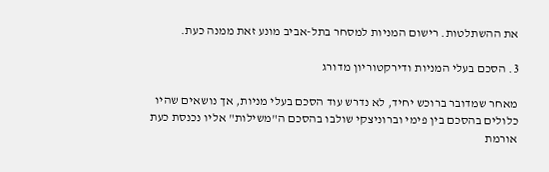את ההשתלטות. רישום המניות למסחר בתל-אביב מונע זאת ממנה כעת.

3. הסכם בעלי המניות ודירקטוריון מדורג

מאחר שמדובר ברוכש יחיד, לא נדרש עוד הסכם בעלי מניות, אך נושאים שהיו כלולים בהסכם בין פימי וברוניצקי שולבו בהסכם ה"משילות" אליו נכנסת כעת אורמת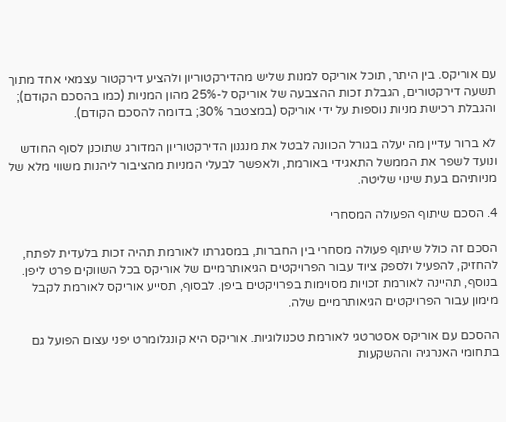עם אוריקס. בין היתר, תוכל אוריקס למנות שליש מהדירקטוריון ולהציע דירקטור עצמאי אחד מתוך תשעה דירקטורים, הגבלת זכות ההצבעה של אוריקס ל-25% מהון המניות (כמו בהסכם הקודם); והגבלת רכישת מניות נוספות על ידי אוריקס (במצטבר 30%; בדומה להסכם הקודם).

לא ברור עדיין מה יעלה בגורל הכוונה לבטל את מנגנון הדירקטוריון המדורג שתוכנן לסוף החודש ונועד לשפר את הממשל התאגידי באורמת, ולאפשר לבעלי המניות מהציבור ליהנות משווי מלא של מניותיהם בעת שינוי שליטה.

4. הסכם שיתוף הפעולה המסחרי

הסכם זה כולל שיתוף פעולה מסחרי בין החברות, במסגרתו לאורמת תהיה זכות בלעדית לפתח, להחזיק, להפעיל ולספק ציוד עבור הפרויקטים הגיאותרמיים של אוריקס בכל השווקים פרט ליפן. בנוסף, תהיינה לאורמת זכויות מסוימות בפרויקטים ביפן. לבסוף, תסייע אוריקס לאורמת לקבל מימון עבור הפרויקטים הגיאותרמיים שלה.

ההסכם עם אוריקס אסטרטגי לאורמת טכנולוגיות. אוריקס היא קונגלומרט יפני עצום הפועל גם בתחומי האנרגיה וההשקעות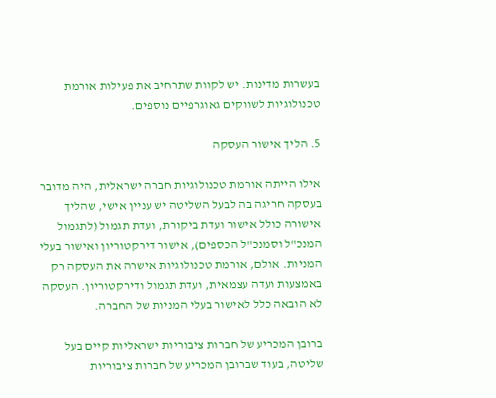בעשרות מדינות. יש לקוות שתרחיב את פעילות אורמת טכנולוגיות לשווקים גאוגרפיים נוספים.

5. הליך אישור העסקה

אילו הייתה אורמת טכנולוגיות חברה ישראלית, היה מדובר בעסקה חריגה בה לבעל השליטה יש עניין אישי, שהליך אישורה כולל אישור ועדת ביקורת, ועדת תגמול (לתגמול המנכ"ל וסמנכ"ל הכספים), אישור דירקטוריון ואישור בעלי המניות. אולם, אורמת טכנולוגיות אישרה את העסקה רק באמצעות ועדה עצמאית, ועדת תגמול ודירקטוריון. העסקה לא הובאה כלל לאישור בעלי המניות של החברה.

ברובן המכריע של חברות ציבוריות ישראליות קיים בעל שליטה, בעוד שברובן המכריע של חברות ציבוריות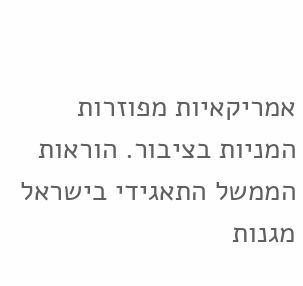אמריקאיות מפוזרות המניות בציבור. הוראות הממשל התאגידי בישראל מגנות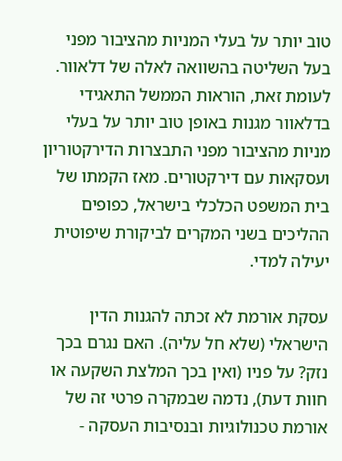טוב יותר על בעלי המניות מהציבור מפני בעל השליטה בהשוואה לאלה של דלאוור. לעומת זאת, הוראות הממשל התאגידי בדלאוור מגנות באופן טוב יותר על בעלי מניות מהציבור מפני התבצרות הדירקטוריון ועסקאות עם דירקטורים. מאז הקמתו של בית המשפט הכלכלי בישראל, כפופים ההליכים בשני המקרים לביקורת שיפוטית יעילה למדי.

עסקת אורמת לא זכתה להגנות הדין הישראלי (שלא חל עליה). האם נגרם בכך נזק? על פניו (ואין בכך המלצת השקעה או חוות דעת), נדמה שבמקרה פרטי זה של אורמת טכנולוגיות ובנסיבות העסקה -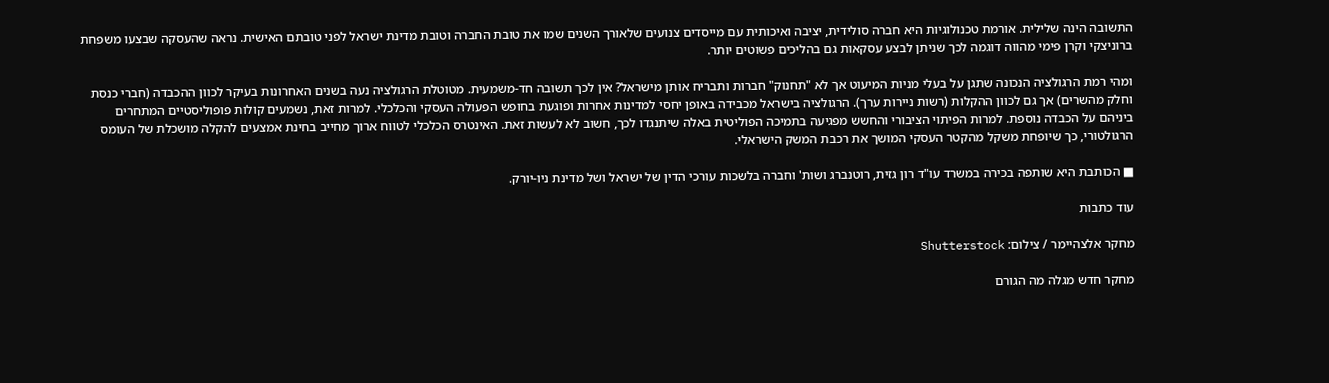התשובה הינה שלילית. אורמת טכנולוגיות היא חברה סולידית, יציבה ואיכותית עם מייסדים צנועים שלאורך השנים שמו את טובת החברה וטובת מדינת ישראל לפני טובתם האישית. נראה שהעסקה שבצעו משפחת ברוניצקי וקרן פימי מהווה דוגמה לכך שניתן לבצע עסקאות גם בהליכים פשוטים יותר.

ומהי רמת הרגולציה הנכונה שתגן על בעלי מניות המיעוט אך לא "תחנוק" חברות ותבריח אותן מישראל? אין לכך תשובה חד-משמעית. מטוטלת הרגולציה נעה בשנים האחרונות בעיקר לכוון ההכבדה (חברי כנסת וחלק מהשרים) אך גם לכוון ההקלות (רשות ניירות ערך). הרגולציה בישראל מכבידה באופן יחסי למדינות אחרות ופוגעת בחופש הפעולה העסקי והכלכלי. למרות זאת, נשמעים קולות פופוליסטיים המתחרים ביניהם על הכבדה נוספת. למרות הפיתוי הציבורי והחשש מפגיעה בתמיכה הפוליטית באלה שיתנגדו לכך, חשוב לא לעשות זאת. האינטרס הכלכלי לטווח ארוך מחייב בחינת אמצעים להקלה מושכלת של העומס הרגולטורי, כך שיופחת משקל מהקטר העסקי המושך את רכבת המשק הישראלי.

■ הכותבת היא שותפה בכירה במשרד עו"ד רון גזית, רוטנברג ושות' וחברה בלשכות עורכי הדין של ישראל ושל מדינת ניו-יורק.

עוד כתבות

מחקר אלצהיימר / צילום: Shutterstock

מחקר חדש מגלה מה הגורם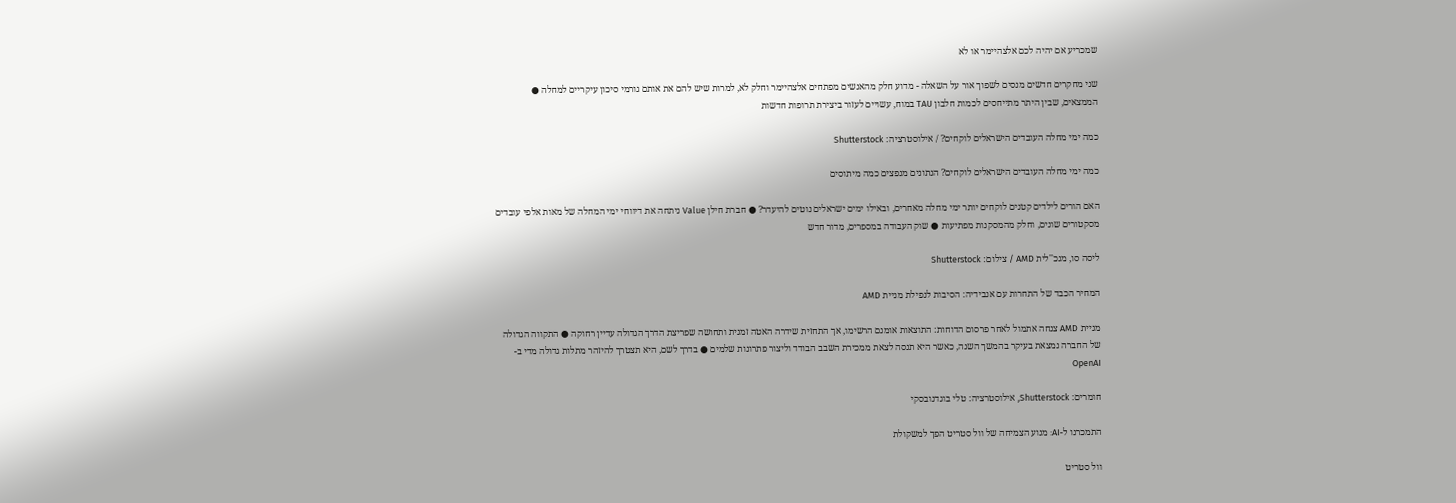שמכריע אם יהיה לכם אלצהיימר או לא

שני מחקרים חדשים מנסים לשפוך אור על השאלה - מדוע חלק מהאנשים מפתחים אלצהיימר וחלק לא, למרות שיש להם את אותם גורמי סיכון עיקריים למחלה ● הממצאים, שבין היתר מתייחסים לכמות חלבון TAU במוח, עשויים לעזור ביצירת תרופות חדשות

כמה ימי מחלה העובדים הישראלים לוקחים? / אילוסטרציה: Shutterstock

כמה ימי מחלה העובדים הישראלים לוקחים? הנתונים מנפצים כמה מיתוסים

האם הורים לילדים קטנים לוקחים יותר ימי מחלה מאחרים, ובאילו ימים ישראלים נוטים להיעדר? ● חברת חילן Value ניתחה את דיווחי ימי המחלה של מאות אלפי עובדים מסקטורים שונים, וחלק מהמסקנות מפתיעות ● שוק העבודה במספרים, מדור חדש

ליסה סו, מנכ''לית AMD / צילום: Shutterstock

המחיר הכבד של התחרות עם אנבידיה: הסיבות לנפילת מניית AMD

מניית AMD צנחה אתמול לאחר פרסום הדוחות: התוצאות אומנם הרשימו, אך התחזית שידרה האטה זמנית ותחושה שפריצת הדרך הגדולה עדיין רחוקה ● התקווה הגדולה של החברה נמצאת בעיקר בהמשך השנה, כאשר היא תנסה לצאת ממכירת השבב הבודד וליצור פתרונות שלמים ● בדרך לשם, היא תצטרך להיזהר מתלות גדולה מדי ב-OpenAI

חומרים: Shutterstock, אילוסטרציה: טלי בוגדנובסקי

התמכרנו ל-AI: מנוע הצמיחה של וול סטריט הפך למשקולת

וול סטריט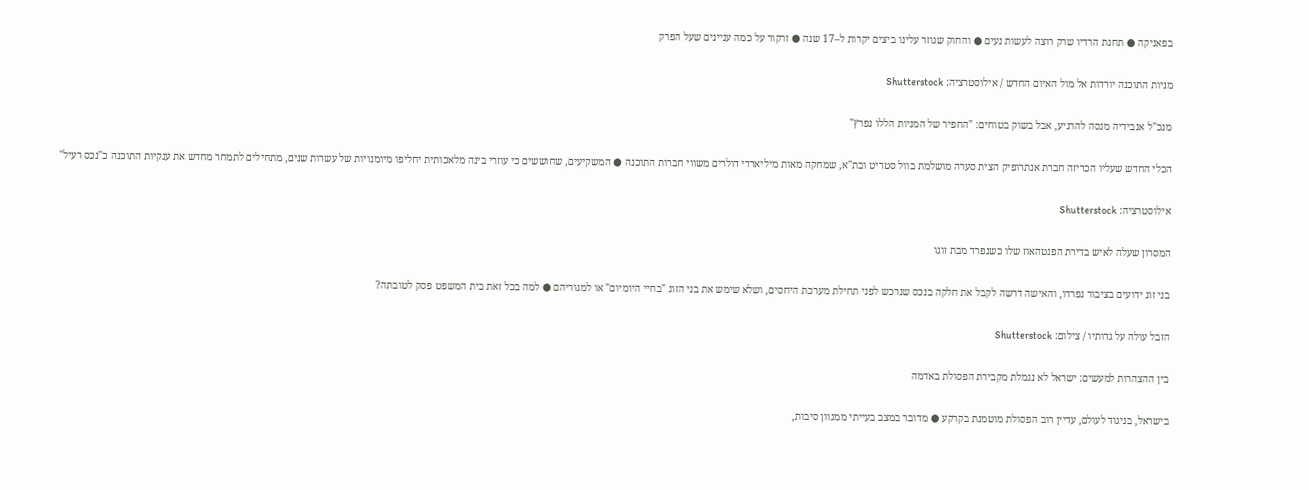בפאניקה ● תחנת הרדיו שרק רוצה לעשות נעים ● והחוק שגוזר עלינו ביצים יקרות ל–17 שנה ● זרקור על כמה עניינים שעל הפרק

מניות התוכנה יורדות אל מול האיום החדש / אילוסטרציה: Shutterstock

מנכ"ל אנבידיה מנסה להרגיע, אבל בשוק בטוחים: "החפיר של המניות הללו נפרץ"

הכלי החדש שעליו הכריזה חברת אנתרופיק הצית סערה מושלמת בוול סטריט ובת"א, שמחקה מאות מיליארדי דולרים משווי חברות התוכנה ● המשקיעים, שחוששים כי עוזרי בינה מלאכותית יחליפו מיומנויות של עשרות שנים, מתחילים לתמחר מחדש את ענקיות התוכנה כ"נכס רעיל"

אילוסטרציה: Shutterstock

המסרון שעלה לאיש בדירת הפנטהאוז שלו כשנפרד מבת זוגו

בני זוג ידועים בציבור נפרדו, והאישה דרשה לקבל את חלקה בנכס שנרכש לפני תחילת מערכת היחסים, ושלא שימש את בני הזוג "בחיי היומיום" או למגוריהם ● למה בכל זאת בית המשפט פסק לטובתה?

הזבל עולה על גדותיו / צילום: Shutterstock

בין ההצהרות למעשים: ישראל לא נגמלת מקבירת הפסולת באדמה

בישראל, בניגוד לעולם, עדיין רוב הפסולת מוטמנת בקרקע ● מדובר במצב בעייתי ממגוון סיבות,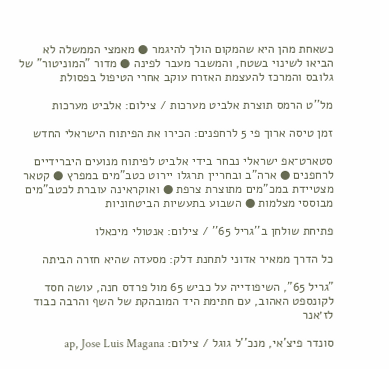כשאחת מהן היא שהמקום הולך להיגמר ● מאמצי הממשלה לא הביאו לשינוי בשטח, והמשבר מעבר לפינה ● מדור "המוניטור" של גלובס והמרכז להעצמת האזרח עוקב אחרי הטיפול בפסולת

מל''ט הרמס תוצרת אלביט מערכות / צילום: אלביט מערכות

זמן טיסה ארוך פי 5 לרחפנים: הכירו את הפיתוח הישראלי החדש

סטארט־אפ ישראלי נבחר בידי אלביט לפיתוח מנועים היברידיים לרחפנים ● ארה"ב ובחריין תרגלו יירוט כטב"מים במפרץ ● קטאר מצטיידת במכ"מים מתוצרת צרפת ● ואוקראינה עוברת לכטב"מים מבוססי מצלמות ● השבוע בתעשיות הביטחוניות

פתיחת שולחן ב''גריל 65'' / צילום: אנטולי מיכאלו

כל הדרך ממאיר אדוני לתחנת דלק: מסעדה שהיא חזרה הביתה

"גריל 65", השיפודייה על כביש 65 מול פרדס חנה, עושה חסד לקונספט האהוב, עם חתימת היד המובהקת של השף והרבה כבוד לז׳אנר

סונדר פיצ'אי, מנכ''ל גוגל / צילום: ap, Jose Luis Magana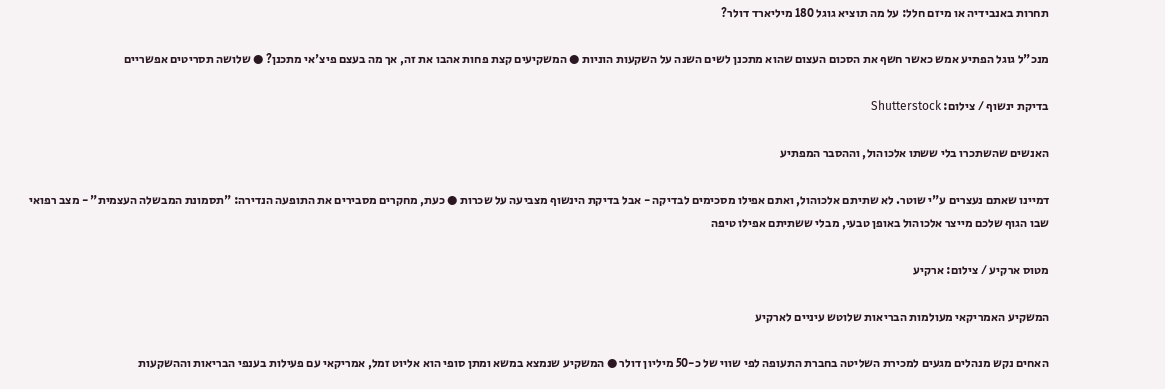תחרות באנבידיה או מיזם חלל: על מה תוציא גוגל 180 מיליארד דולר?

מנכ"ל גוגל הפתיע אמש כאשר חשף את הסכום העצום שהוא מתכנן לשים השנה על השקעות הוניות ● המשקיעים קצת פחות אהבו את זה, אך מה בעצם פיצ'אי מתכנן? ● שלושה תסריטים אפשריים

בדיקת ינשוף / צילום: Shutterstock

האנשים שהשתכרו בלי ששתו אלכוהול, וההסבר המפתיע

דמיינו שאתם נעצרים ע"י שוטר. לא שתיתם אלכוהול, ואתם אפילו מסכימים לבדיקה - אבל בדיקת הינשוף מצביעה על שכרות ● כעת, מחקרים מסבירים את התופעה הנדירה: "תסמונת המבשלה העצמית" - מצב רפואי שבו הגוף שלכם מייצר אלכוהול באופן טבעי, מבלי ששתיתם אפילו טיפה

מטוס ארקיע / צילום: ארקיע

המשקיע האמריקאי מעולמות הבריאות שלוטש עיניים לארקיע

האחים נקש מנהלים מגעים למכירת השליטה בחברת התעופה לפי שווי של כ-50 מיליון דולר ● המשקיע שנמצא במשא ומתן סופי הוא אליוט זמל, אמריקאי עם פעילות בענפי הבריאות וההשקעות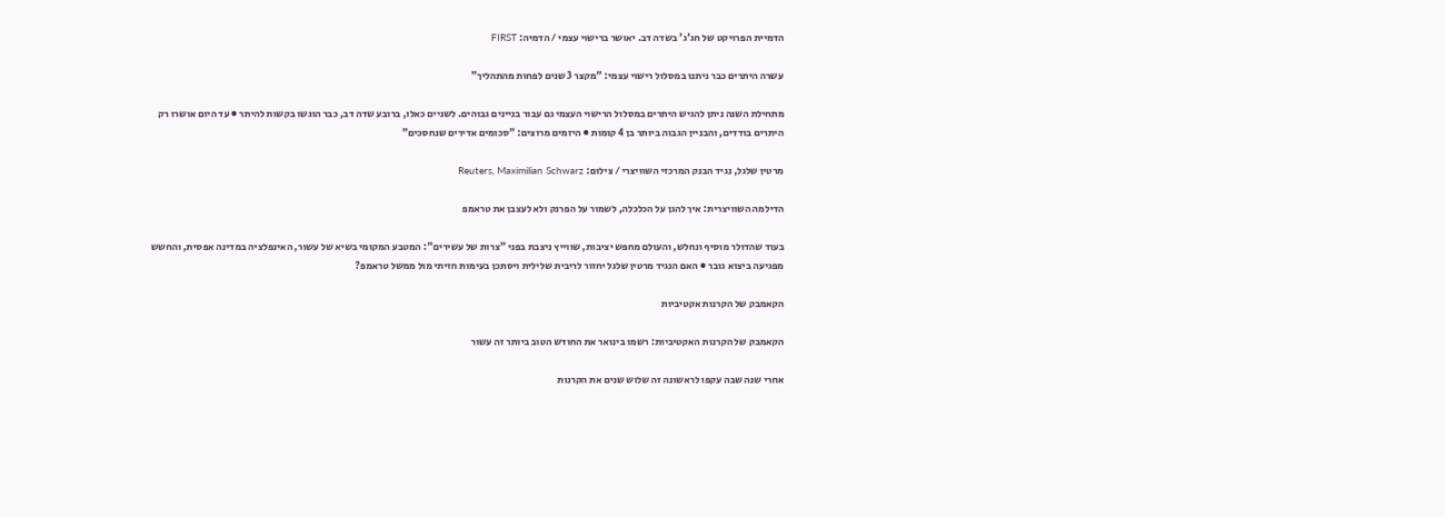הדמיית הפרויקט של חג'ג' בשדה דב. יאושר ברישוי עצמי / הדמיה: FIRST

עשרה היתרים כבר ניתנו במסלול רישוי עצמי: "מקצר 3 שנים לפחות מהתהליך"

מתחילת השנה ניתן להגיש היתרים במסלול הרישוי העצמי גם עבור בניינים גבוהים. לשניים כאלו, ברובע שדה דב, כבר הוגשו בקשות להיתר ● עד היום אושרו רק היתרים בודדים, והבניין הגבוה ביותר בן 4 קומות ● היזמים מרוצים: "סכומים אדירים שנחסכים"

מרטין שלגל, נגיד הבנק המרכזי השוויצרי / צילום: Reuters, Maximilian Schwarz

הדילמה השוויצרית: איך להגן על הכלכלה, לשמור על הפרנק ולא לעצבן את טראמפ

בעוד שהדולר מוסיף ונחלש, והעולם מחפש יציבות, שווייץ ניצבת בפני "צרות של עשירים": המטבע המקומי בשיא של עשור, האינפלציה במדינה אפסית, והחשש מפגיעה ביצוא גובר ● האם הנגיד מרטין שלגל יחזור לריבית שלילית ויסתכן בעימות חזיתי מול ממשל טראמפ?

הקאמבק של הקרנות אקטיביות

הקאמבק של הקרנות האקטיביות: רשמו בינואר את החודש הטוב ביותר זה עשור

אחרי שנה שבה עקפו לראשונה זה שלוש שנים את הקרנות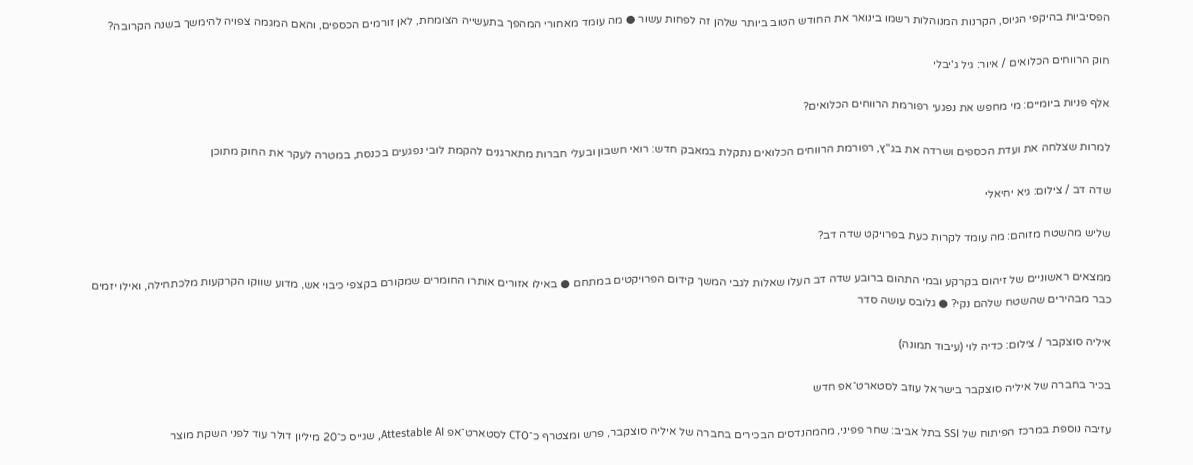הפסיביות בהיקפי הגיוס, הקרנות המנוהלות רשמו בינואר את החודש הטוב ביותר שלהן זה לפחות עשור ● מה עומד מאחורי המהפך בתעשייה הצומחת, לאן זורמים הכספים, והאם המגמה צפויה להימשך בשנה הקרובה?

חוק הרווחים הכלואים / איור: גיל ג'יבלי

אלף פניות ביומיים: מי מחפש את נפגעי רפורמת הרווחים הכלואים?

למרות שצלחה את ועדת הכספים ושרדה את בג"ץ, רפורמת הרווחים הכלואים נתקלת במאבק חדש: רואי חשבון ובעלי חברות מתארגנים להקמת לובי נפגעים בכנסת, במטרה לעקר את החוק מתוכן

שדה דב / צילום: גיא יחיאלי

שליש מהשטח מזוהם: מה עומד לקרות כעת בפרויקט שדה דב?

ממצאים ראשוניים של זיהום בקרקע ובמי התהום ברובע שדה דב העלו שאלות לגבי המשך קידום הפרויקטים במתחם ● באילו אזורים אותרו החומרים שמקורם בקצפי כיבוי אש, מדוע שווקו הקרקעות מלכתחילה, ואילו יזמים כבר מבהירים שהשטח שלהם נקי? ● גלובס עושה סדר

איליה סוצקבר / צילום: כדיה לוי (עיבוד תמונה)

בכיר בחברה של איליה סוצקבר בישראל עוזב לסטארט־אפ חדש

עזיבה נוספת במרכז הפיתוח של SSI בתל אביב: שחר פפיני, מהמהנדסים הבכירים בחברה של איליה סוצקבר, פרש ומצטרף כ־CTO לסטארט־אפ Attestable AI, שגייס כ־20 מיליון דולר עוד לפני השקת מוצר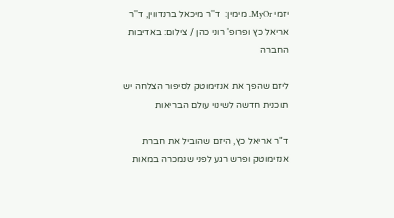יזמי MyOr. מימין:  ד''ר מיכאל ברנדווין, ד''ר אריאל כץ ופרופ' רוני כהן / צילום: באדיבות החברה

ליזם שהפך את אנזימוטק לסיפור הצלחה יש תוכנית חדשה לשינוי עולם הבריאות

ד"ר אריאל כץ, היזם שהוביל את חברת אנזימוטק ופרש רגע לפני שנמכרה במאות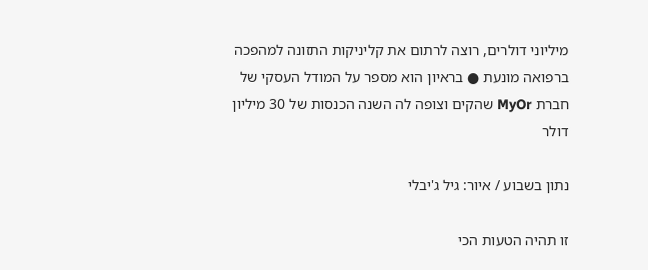מיליוני דולרים, רוצה לרתום את קליניקות התזונה למהפכה ברפואה מונעת ● בראיון הוא מספר על המודל העסקי של חברת MyOr שהקים וצופה לה השנה הכנסות של 30 מיליון דולר

נתון בשבוע / איור: גיל ג'יבלי

זו תהיה הטעות הכי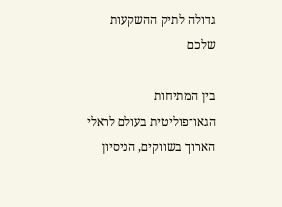גדולה לתיק ההשקעות שלכם

בין המתיחות הגאו־פוליטית בעולם לראלי הארוך בשווקים, הניסיון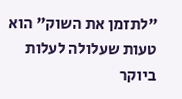"לתזמן את השוק" הוא טעות שעלולה לעלות ביוקר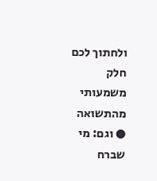ולחתוך לכם חלק משמעותי מהתשואה ● וגם: מי שברח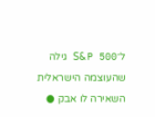ל־S&P 500 גילה שהעוצמה הישראלית השאירה לו אבק ●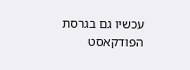עכשיו גם בגרסת הפודקאסט